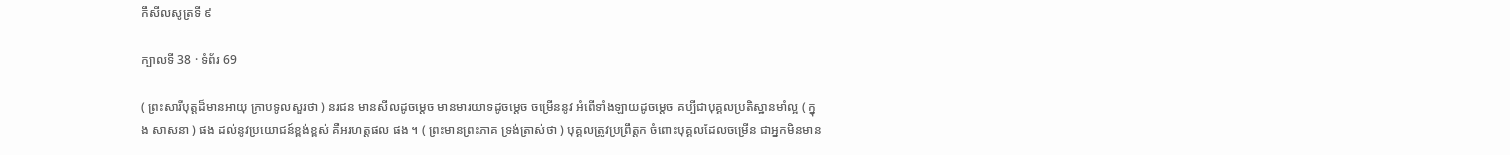កឹសីលសូត្រទី ៩

ក្បាលទី 38 · ទំព័រ 69

( ព្រះសារីបុត្តដ៏មានអាយុ ក្រាបទូលសួរថា ) នរជន មានសីលដូចម្តេច មានមារយាទដូចម្តេច ចម្រើននូវ អំពើទាំងឡាយដូចម្តេច គប្បីជាបុគ្គលប្រតិស្ឋានមាំល្អ ( ក្នុង សាសនា ) ផង ដល់នូវប្រយោជន៍ខ្ពង់ខ្ពស់ គឺអរហត្តផល ផង ។ ( ព្រះមានព្រះភាគ ទ្រង់ត្រាស់ថា ) បុគ្គលត្រូវប្រព្រឹត្តក ចំពោះបុគ្គលដែលចម្រើន ជាអ្នកមិនមាន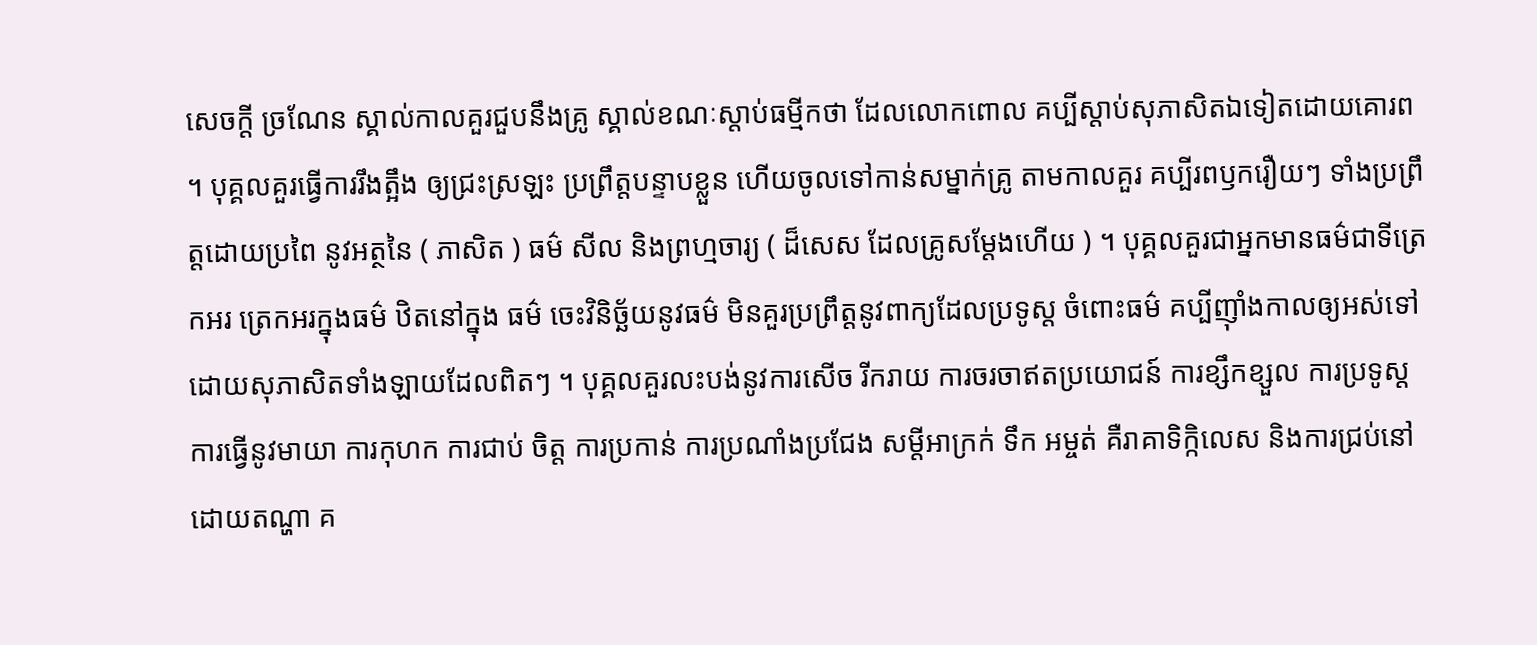សេចក្តី ច្រណែន ស្គាល់កាលគួរជួបនឹងគ្រូ ស្គាល់ខណៈស្តាប់ធម្មីកថា ដែលលោកពោល គប្បីស្តាប់សុភាសិតឯទៀតដោយគោរព ។ បុគ្គលគួរធ្វើការរឹងត្អឹង ឲ្យជ្រះស្រឡះ ប្រព្រឹត្តបន្ទាបខ្លួន ហើយចូលទៅកាន់សម្នាក់គ្រូ តាមកាលគួរ គប្បីរពឫករឿយៗ ទាំងប្រព្រឹត្តដោយប្រពៃ នូវអត្ថនៃ ( ភាសិត ) ធម៌ សីល និងព្រហ្មចារ្យ ( ដ៏សេស ដែលគ្រូសម្តែងហើយ ) ។ បុគ្គលគួរជាអ្នកមានធម៌ជាទីត្រេកអរ ត្រេកអរក្នុងធម៌ ឋិតនៅក្នុង ធម៌ ចេះវិនិច្ឆ័យនូវធម៌ មិនគួរប្រព្រឹត្តនូវពាក្យដែលប្រទូស្ត ចំពោះធម៌ គប្បីញ៉ាំងកាលឲ្យអស់ទៅ ដោយសុភាសិតទាំងឡាយដែលពិតៗ ។ បុគ្គលគួរលះបង់នូវការសើច រីករាយ ការចរចាឥតប្រយោជន៍ ការខ្សឹកខ្សួល ការប្រទូស្ត ការធ្វើនូវមាយា ការកុហក ការជាប់ ចិត្ត ការប្រកាន់ ការប្រណាំងប្រជែង សម្តីអាក្រក់ ទឹក អម្ចត់ គឺរាគាទិក្កិលេស និងការជ្រប់នៅដោយតណ្ហា គ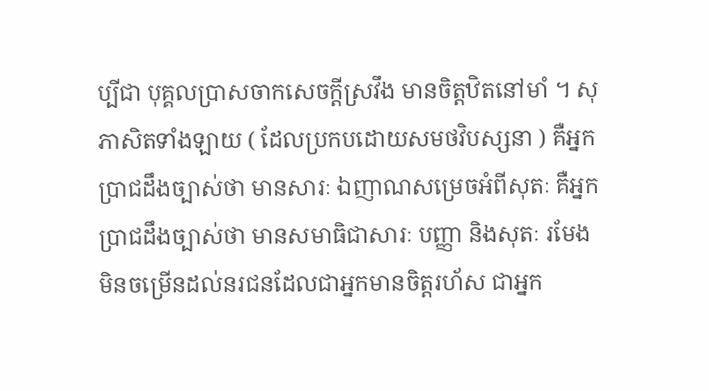ប្បីជា បុគ្គលប្រាសចាកសេចក្តីស្រវឹង មានចិត្តឋិតនៅមាំ ។ សុភាសិតទាំងឡាយ ( ដែលប្រកបដោយសមថវិបស្សនា ) គឺអ្នកប្រាជដឹងច្បាស់ថា មានសារៈ ឯញាណសម្រេចអំពីសុតៈ គឺអ្នកប្រាជដឹងច្បាស់ថា មានសមាធិជាសារៈ បញ្ញា និងសុតៈ រមែងមិនចម្រើនដល់នរជនដែលជាអ្នកមានចិត្តរហ័ស ជាអ្នក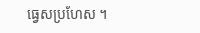ធ្វេសប្រហែស ។